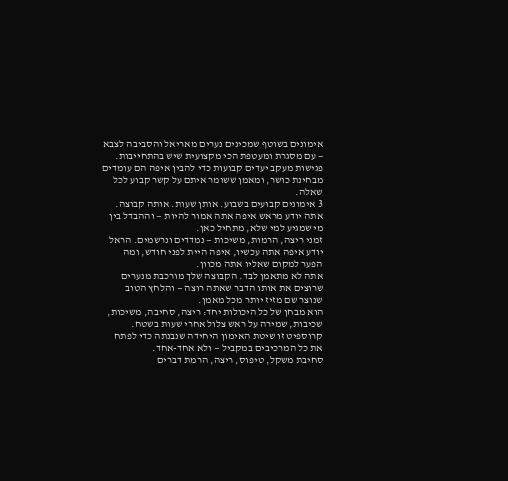אימונים בשוטף שמכינים נערים מאריאל והסביבה לצבא — עם מסגרת ומעטפת הכי מקצועית שיש בהתחייבות. פגישות מעקב יעדים קבועות כדי להבין איפה הם עומדים מבחינת כושר, ומאמן ששומר איתם על קשר קבוע לכל שאלה.
3 אימונים קבועים בשבוע. אותן שעות. אותה קבוצה. אתה יודע מראש איפה אתה אמור להיות — וההבדל בין מי שמגיע למי שלא, מתחיל כאן.
זמני ריצה, הרמות, משיכות — נמדדים ונרשמים. הראל יודע איפה אתה עכשיו, איפה היית לפני חודש, ומה הפער למקום שאליו אתה מכוון.
אתה לא מתאמן לבד. הקבוצה שלך מורכבת מנערים שרוצים את אותו הדבר שאתה רוצה — והלחץ הטוב שנוצר שם מזיז יותר מכל מאמן.
הוא מבחן של כל היכולות יחד: ריצה, סחיבה, משיכות, שכיבות, שמירה על ראש צלול אחרי שעות בשטח. קרוספיט זו שיטת האימון היחידה שנבנתה כדי לפתח את כל המרכיבים במקביל — ולא אחד-אחד.
סחיבת משקל, טיפוס, ריצה, הרמת דברים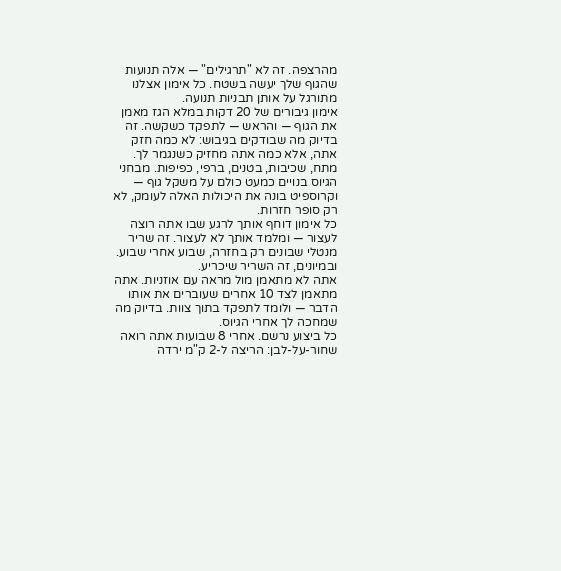מהרצפה. זה לא "תרגילים" — אלה תנועות שהגוף שלך יעשה בשטח. כל אימון אצלנו מתורגל על אותן תבניות תנועה.
אימון גיבורים של 20 דקות במלא הגז מאמן את הגוף — והראש — לתפקד כשקשה. זה בדיוק מה שבודקים בגיבוש: לא כמה חזק אתה, אלא כמה אתה מחזיק כשנגמר לך.
מתח, שכיבות, בטנים, ברפי, כפיפות. מבחני הגיוס בנויים כמעט כולם על משקל גוף — וקרוספיט בונה את היכולות האלה לעומק, לא רק סופר חזרות.
כל אימון דוחף אותך לרגע שבו אתה רוצה לעצור — ומלמד אותך לא לעצור. זה שריר מנטלי שבונים רק בחזרה, שבוע אחרי שבוע. ובמיונים, זה השריר שיכריע.
אתה לא מתאמן מול מראה עם אוזניות. אתה מתאמן לצד 10 אחרים שעוברים את אותו הדבר — ולומד לתפקד בתוך צוות. בדיוק מה שמחכה לך אחרי הגיוס.
כל ביצוע נרשם. אחרי 8 שבועות אתה רואה שחור-על-לבן: הריצה ל-2 ק"מ ירדה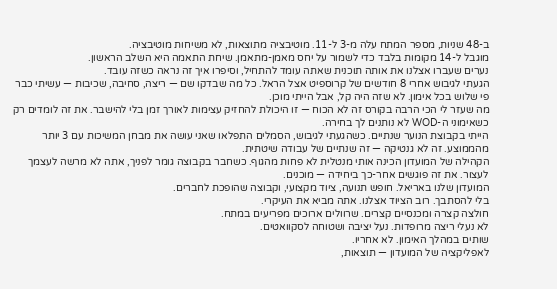ב-48 שניות, מספר המתח עלה מ-3 ל-11. מוטיבציה מתוצאות, לא משיחות מוטיבציה.
מוגבל ל-14 מקומות בלבד כדי לשמור על יחס מאמן-מתאמן. שיחת התאמה היא השלב הראשון.
נערים שעברו אצלנו את אותה תוכנית שאתה עומד להתחיל, וסיפרו איך זה נראה כשזה עובד.
הגעתי לגיבוש אחרי 8 חודשים של קרוספיט אצל הראל. כל מה שבדקו שם — ריצה, סחיבה, שכיבות — עשיתי כבר פי שלוש בכל אימון. לא שזה היה קל, אבל הייתי מוכן.
מה שעזר לי הכי הרבה בקורס זה לא הכוח — זו היכולת להחזיק עצימות לאורך זמן בלי להישבר. את זה לומדים רק כשאימוני ה-WOD לא נותנים לך בחירה.
הייתי בקבוצת הנוער שנתיים. כשהגעתי לגיבוש, הסמלים התפלאו שאני עושה את מבחן המשיכות עם 3 יותר מהממוצע. זה לא גנטיקה — זה שנתיים של עבודה שיטתית.
הקהילה של המועדון הכינה אותי מנטלית לא פחות מהגוף. כשחבר בקבוצה גומר לפניך, אתה לא מרשה לעצמך לעצור. את זה פוגשים אחר-כך ביחידה — מוכנים.
המועדון שלנו באריאל. חופש תנועה, ציוד מקצועי, וקבוצה שהופכת לחברים.
בלי להסתבך. רוב הציוד אצלנו. אתה מביא את העיקרי.
חולצה קצרה ומכנסיים קצרים. שרוולים ארוכים מפריעים במתח.
לא נעלי ריצה מרופדות. נעל יציבה ושטוחה לסקוואטים.
שותים במהלך האימון. לא אחריו.
לאפליקציה של המועדון — תוצאות,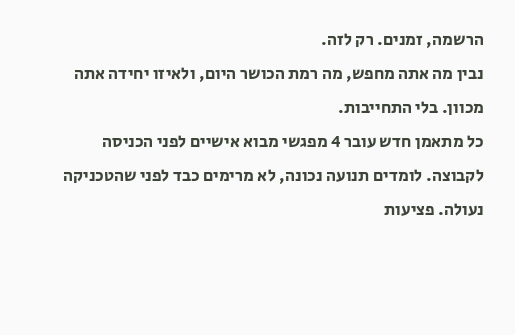הרשמה, זמנים. רק לזה.
נבין מה אתה מחפש, מה רמת הכושר היום, ולאיזו יחידה אתה מכוון. בלי התחייבות.
כל מתאמן חדש עובר 4 מפגשי מבוא אישיים לפני הכניסה לקבוצה. לומדים תנועה נכונה, לא מרימים כבד לפני שהטכניקה נעולה. פציעות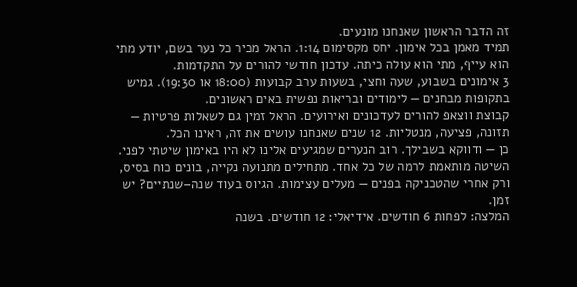זה הדבר הראשון שאנחנו מונעים.
תמיד מאמן בכל אימון. יחס מקסימום 1:14. הראל מכיר כל נער בשם, יודע מתי הוא עייף, מתי הוא עולה כיתה. עדכון חודשי להורים על התקדמות.
3 אימונים בשבוע, שעה וחצי, בשעות ערב קבועות (18:00 או 19:30). גמיש בתקופות מבחנים — לימודים ובריאות נפשית באים ראשונים.
קבוצת ווצאפ להורים לעדכונים ואירועים. הראל זמין גם לשאלות פרטיות — תזונה, פציעה, מנטליות. 12 שנים שאנחנו עושים את זה, ראינו הכל.
כן — ודווקא בשבילך. רוב הנערים שמגיעים אלינו לא היו באימון שיטתי לפני. השיטה מותאמת לרמה של כל אחד. מתחילים מתנועה נקייה, בונים כוח בסיס, ורק אחרי שהטכניקה בפנים — מעלים עצימות. הגיוס בעוד שנה–שנתיים? יש זמן.
המלצה: לפחות 6 חודשים. אידיאלי: 12 חודשים. בשנה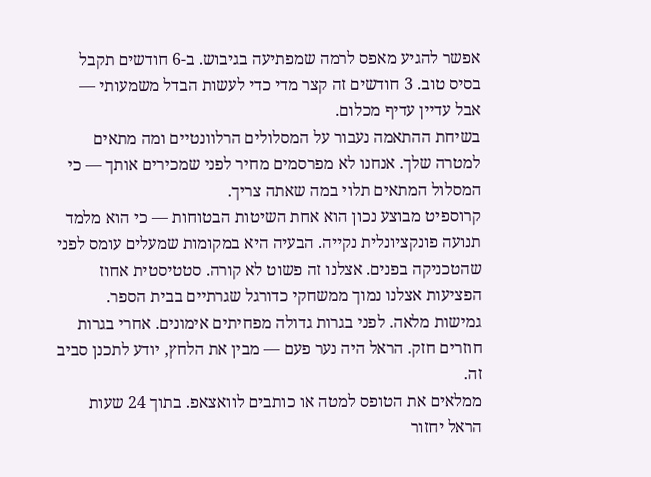אפשר להגיע מאפס לרמה שמפתיעה בגיבוש. ב-6 חודשים תקבל בסיס טוב. 3 חודשים זה קצר מדי כדי לעשות הבדל משמעותי — אבל עדיין עדיף מכלום.
בשיחת ההתאמה נעבור על המסלולים הרלוונטיים ומה מתאים למטרה שלך. אנחנו לא מפרסמים מחיר לפני שמכירים אותך — כי המסלול המתאים תלוי במה שאתה צריך.
קרוספיט מבוצע נכון הוא אחת השיטות הבטוחות — כי הוא מלמד תנועה פונקציונלית נקייה. הבעיה היא במקומות שמעלים עומס לפני שהטכניקה בפנים. אצלנו זה פשוט לא קורה. סטטיסטית אחוז הפציעות אצלנו נמוך ממשחקי כדורגל שגרתיים בבית הספר.
גמישות מלאה. לפני בגרות גדולה מפחיתים אימונים. אחרי בגרות חוזרים חזק. הראל היה נער פעם — מבין את הלחץ, יודע לתכנן סביב זה.
ממלאים את הטופס למטה או כותבים לוואצאפ. בתוך 24 שעות הראל יחזור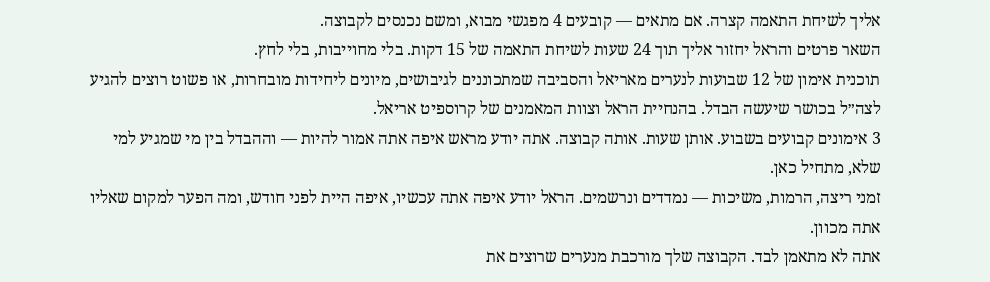אליך לשיחת התאמה קצרה. אם מתאים — קובעים 4 מפגשי מבוא, ומשם נכנסים לקבוצה.
השאר פרטים והראל יחזור אליך תוך 24 שעות לשיחת התאמה של 15 דקות. בלי מחוייבות, בלי לחץ.
תוכנית אימון של 12 שבועות לנערים מאריאל והסביבה שמתכוננים לגיבושים, מיונים ליחידות מובחרות, או פשוט רוצים להגיע לצה״ל בכושר שיעשה הבדל. בהנחיית הראל וצוות המאמנים של קרוספיט אריאל.
3 אימונים קבועים בשבוע. אותן שעות. אותה קבוצה. אתה יודע מראש איפה אתה אמור להיות — וההבדל בין מי שמגיע למי שלא, מתחיל כאן.
זמני ריצה, הרמות, משיכות — נמדדים ונרשמים. הראל יודע איפה אתה עכשיו, איפה היית לפני חודש, ומה הפער למקום שאליו אתה מכוון.
אתה לא מתאמן לבד. הקבוצה שלך מורכבת מנערים שרוצים את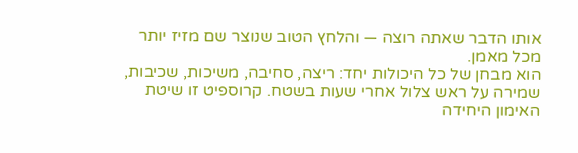אותו הדבר שאתה רוצה — והלחץ הטוב שנוצר שם מזיז יותר מכל מאמן.
הוא מבחן של כל היכולות יחד: ריצה, סחיבה, משיכות, שכיבות, שמירה על ראש צלול אחרי שעות בשטח. קרוספיט זו שיטת האימון היחידה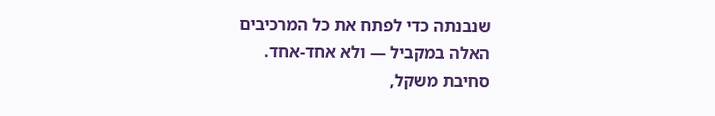שנבנתה כדי לפתח את כל המרכיבים האלה במקביל — ולא אחד-אחד.
סחיבת משקל,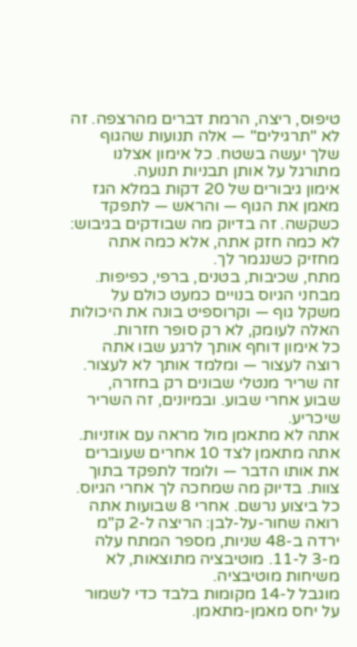טיפוס, ריצה, הרמת דברים מהרצפה. זה לא "תרגילים" — אלה תנועות שהגוף שלך יעשה בשטח. כל אימון אצלנו מתורגל על אותן תבניות תנועה.
אימון גיבורים של 20 דקות במלא הגז מאמן את הגוף — והראש — לתפקד כשקשה. זה בדיוק מה שבודקים בגיבוש: לא כמה חזק אתה, אלא כמה אתה מחזיק כשנגמר לך.
מתח, שכיבות, בטנים, ברפי, כפיפות. מבחני הגיוס בנויים כמעט כולם על משקל גוף — וקרוספיט בונה את היכולות האלה לעומק, לא רק סופר חזרות.
כל אימון דוחף אותך לרגע שבו אתה רוצה לעצור — ומלמד אותך לא לעצור. זה שריר מנטלי שבונים רק בחזרה, שבוע אחרי שבוע. ובמיונים, זה השריר שיכריע.
אתה לא מתאמן מול מראה עם אוזניות. אתה מתאמן לצד 10 אחרים שעוברים את אותו הדבר — ולומד לתפקד בתוך צוות. בדיוק מה שמחכה לך אחרי הגיוס.
כל ביצוע נרשם. אחרי 8 שבועות אתה רואה שחור-על-לבן: הריצה ל-2 ק"מ ירדה ב-48 שניות, מספר המתח עלה מ-3 ל-11. מוטיבציה מתוצאות, לא משיחות מוטיבציה.
מוגבל ל-14 מקומות בלבד כדי לשמור על יחס מאמן-מתאמן.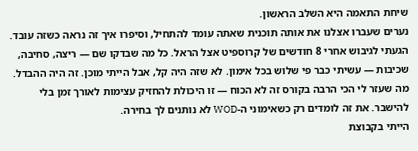שיחת התאמה היא השלב הראשון.
נערים שעברו אצלנו את אותה תוכנית שאתה עומד להתחיל, וסיפרו איך זה נראה כשזה עובד.
הגעתי לגיבוש אחרי 8 חודשים של קרוספיט אצל הראל. כל מה שבדקו שם — ריצה, סחיבה, שכיבות — עשיתי כבר פי שלוש בכל אימון. לא שזה היה קל, אבל הייתי מוכן. זה היה ההבדל.
מה שעזר לי הכי הרבה בקורס זה לא הכוח — זו היכולת להחזיק עצימות לאורך זמן בלי להישבר. את זה לומדים רק כשאימוני ה-WOD לא נותנים לך בחירה.
הייתי בקבוצת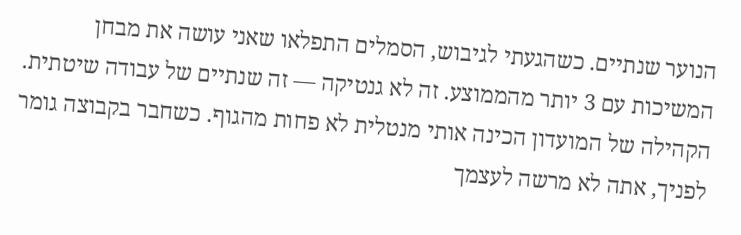הנוער שנתיים. כשהגעתי לגיבוש, הסמלים התפלאו שאני עושה את מבחן המשיכות עם 3 יותר מהממוצע. זה לא גנטיקה — זה שנתיים של עבודה שיטתית.
הקהילה של המועדון הכינה אותי מנטלית לא פחות מהגוף. כשחבר בקבוצה גומר לפניך, אתה לא מרשה לעצמך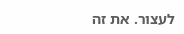לעצור. את זה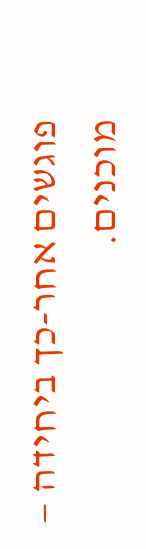פוגשים אחר-כך ביחידה — מוכנים.